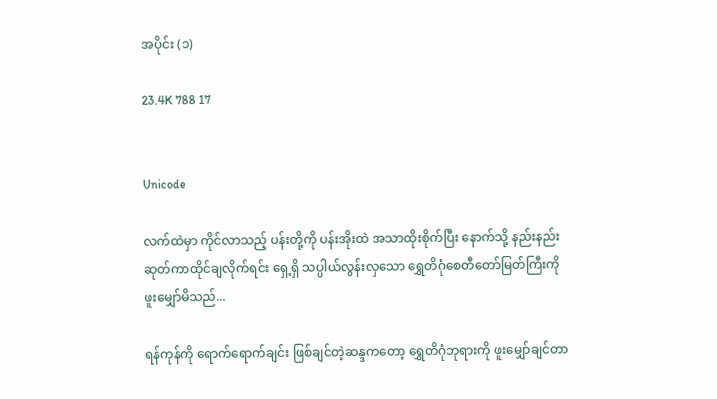အပိုင်း (၁)

23.4K 788 17


Unicode

လက်ထဲမှာ ကိုင်လာသည့် ပန်းတို့ကို ပန်းအိုးထဲ အသာထိုးစိုက်ပြီး နောက်သို့ နည်းနည်းဆုတ်ကာထိုင်ချလိုက်ရင်း ရှေ့ရှိ သပ္ပါယ်လွန်းလှသော ရွှေတိဂုံစေတီတော်မြတ်ကြီးကို ဖူးမျှော်မိသည်...

ရန်ကုန်ကို ရောက်ရောက်ချင်း ဖြစ်ချင်တဲ့ဆန္ဒကတော့ ရွှေတိဂုံဘုရားကို ဖူးမျှော်ချင်တာ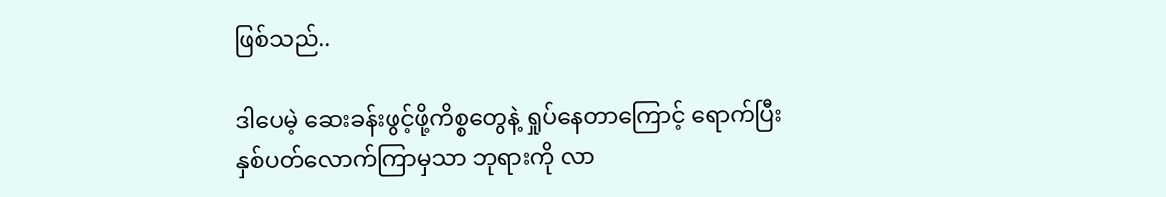ဖြစ်သည်..

ဒါပေမဲ့ ဆေးခန်းဖွင့်ဖို့ကိစ္စတွေနဲ့ ရှုပ်နေတာကြောင့် ရောက်ပြီး နှစ်ပတ်လောက်ကြာမှသာ ဘုရားကို လာ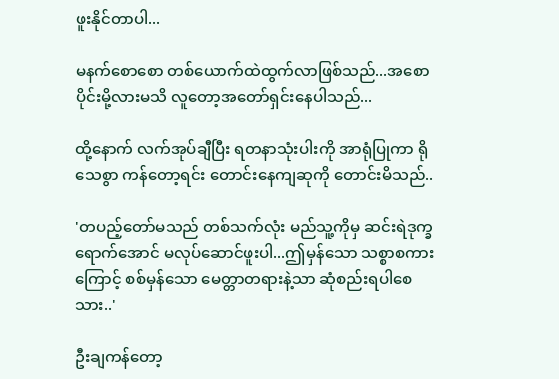ဖူးနိုင်တာပါ...

မနက်စောစော တစ်ယောက်ထဲထွက်လာဖြစ်သည်...အစောပိုင်းမို့လားမသိ လူတော့အတော်ရှင်းနေပါသည်...

ထို့နောက် လက်အုပ်ချီပြီး ရတနာသုံးပါးကို အာရုံပြုကာ ရိုသေစွာ ကန်တော့ရင်း တောင်းနေကျဆုကို တောင်းမိသည်..

'တပည့်တော်မသည် တစ်သက်လုံး မည်သူ့ကိုမှ ဆင်းရဲဒုက္ခရောက်အောင် မလုပ်ဆောင်ဖူးပါ...ဤမှန်သော သစ္စာစကားကြောင့် စစ်မှန်သော မေတ္တာတရားနဲ့သာ ဆုံစည်းရပါစေသား..'

ဦးချကန်တော့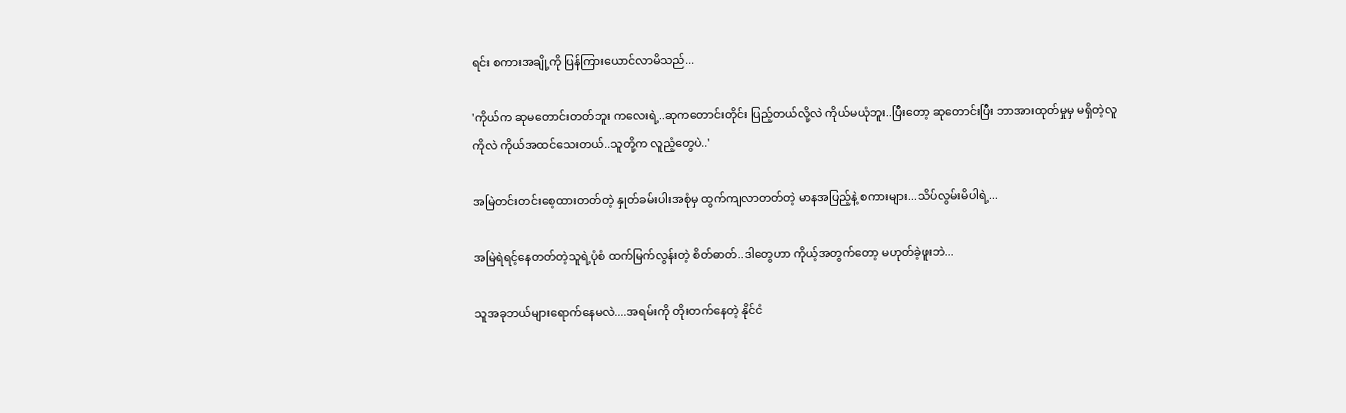ရင်း စကားအချို့ကို ပြန်ကြားယောင်လာမိသည်...

'ကိုယ်က ဆုမတောင်းတတ်ဘူး ကလေးရဲ့..ဆုကတောင်းတိုင်း ပြည့်တယ်လို့လဲ ကိုယ်မယုံဘူး..ပြီးတော့ ဆုတောင်းပြီး ဘာအားထုတ်မှုမှ မရှိတဲ့လူကိုလဲ ကိုယ်အထင်သေးတယ်..သူတို့က လူညံ့တွေပဲ..'

အမြဲတင်းတင်းစေ့ထားတတ်တဲ့ နှုတ်ခမ်းပါးအစုံမှ ထွက်ကျလာတတ်တဲ့ မာနအပြည့်နဲ့ စကားများ...သိပ်လွမ်းမိပါရဲ့...

အမြဲရဲရင့်နေတတ်တဲ့သူရဲ့ပုံစံ ထက်မြက်လွန်းတဲ့ စိတ်ဓာတ်..ဒါတွေဟာ ကိုယ့်အတွက်တော့ မဟုတ်ခဲ့ဖူးဘဲ...

သူအခုဘယ်များရောက်နေမလဲ....အရမ်းကို တိုးတက်နေတဲ့ နိုင်ငံ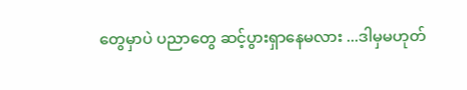တွေမှာပဲ ပညာတွေ ဆင့်ပွားရှာနေမလား ...ဒါမှမဟုတ်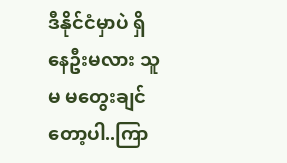ဒီနိုင်ငံမှာပဲ ရှိနေဦးမလား သူမ မတွေးချင်တော့ပါ..ကြာ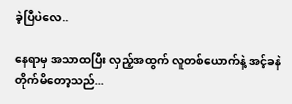ခဲ့ပြီပဲလေ..

နေရာမှ အသာထပြီး လှည့်အထွက် လူတစ်ယောက်နဲ့ အင့်ခနဲ တိုက်မိတော့သည်...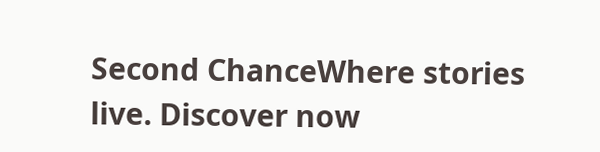Second ChanceWhere stories live. Discover now